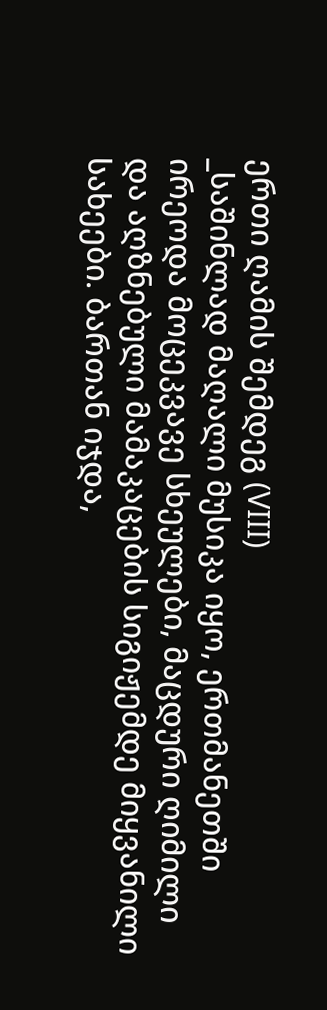ერთი ღამის შემდეგ (VIII)
_საშინლად მაღალი მუსიკა იყო, ერთმანეთში ირეოდა მოცეკვავე სხეულები, მაცდური ღიმილი და აღზნებული მამაკაცების სიგიჟემდე მიყვანილი სახეები. ბართან იჯდა,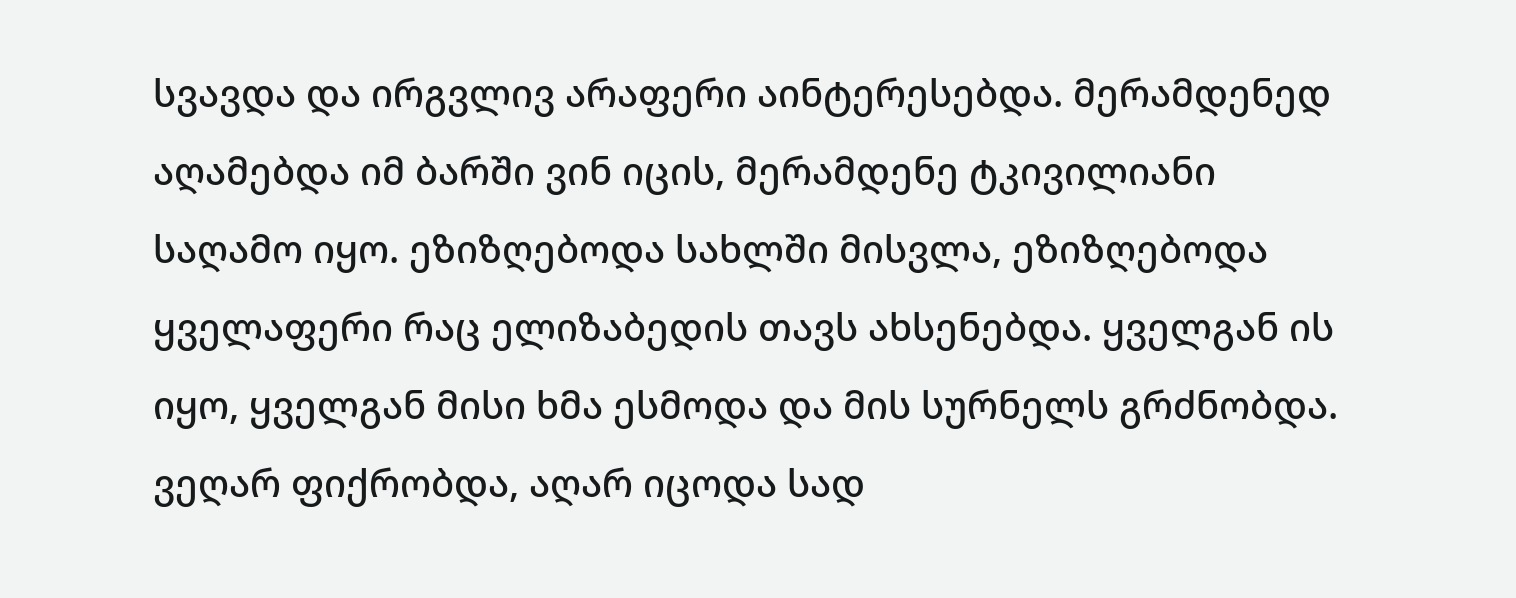სვავდა და ირგვლივ არაფერი აინტერესებდა. მერამდენედ აღამებდა იმ ბარში ვინ იცის, მერამდენე ტკივილიანი საღამო იყო. ეზიზღებოდა სახლში მისვლა, ეზიზღებოდა ყველაფერი რაც ელიზაბედის თავს ახსენებდა. ყველგან ის იყო, ყველგან მისი ხმა ესმოდა და მის სურნელს გრძნობდა. ვეღარ ფიქრობდა, აღარ იცოდა სად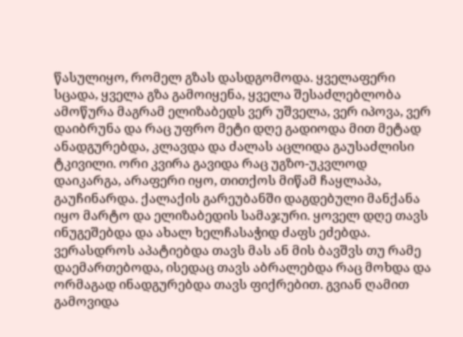წასულიყო, რომელ გზას დასდგომოდა. ყველაფერი სცადა, ყველა გზა გამოიყენა, ყველა შესაძლებლობა ამოწურა მაგრამ ელიზაბედს ვერ უშველა, ვერ იპოვა, ვერ დაიბრუნა და რაც უფრო მეტი დღე გადიოდა მით მეტად ანადგურებდა, კლავდა და ძალას აცლიდა გაუსაძლისი ტკივილი. ორი კვირა გავიდა რაც უგზო-უკვლოდ დაიკარგა, არაფერი იყო, თითქოს მიწამ ჩაყლაპა, გაუჩინარდა. ქალაქის გარეუბანში დაგდებული მანქანა იყო მარტო და ელიზაბედის სამაჯური. ყოველ დღე თავს ინუგეშებდა და ახალ ხელჩასაჭიდ ძაფს ეძებდა. ვერასდროს აპატიებდა თავს მას ან მის ბავშვს თუ რამე დაემართებოდა, ისედაც თავს აბრალებდა რაც მოხდა და ორმაგად ინადგურებდა თავს ფიქრებით. გვიან ღამით გამოვიდა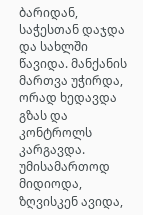ბარიდან, საჭესთან დაჯდა და სახლში წავიდა. მანქანის მართვა უჭირდა, ორად ხედავდა გზას და კონტროლს კარგავდა. უმისამართოდ მიდიოდა, ზღვისკენ ავიდა,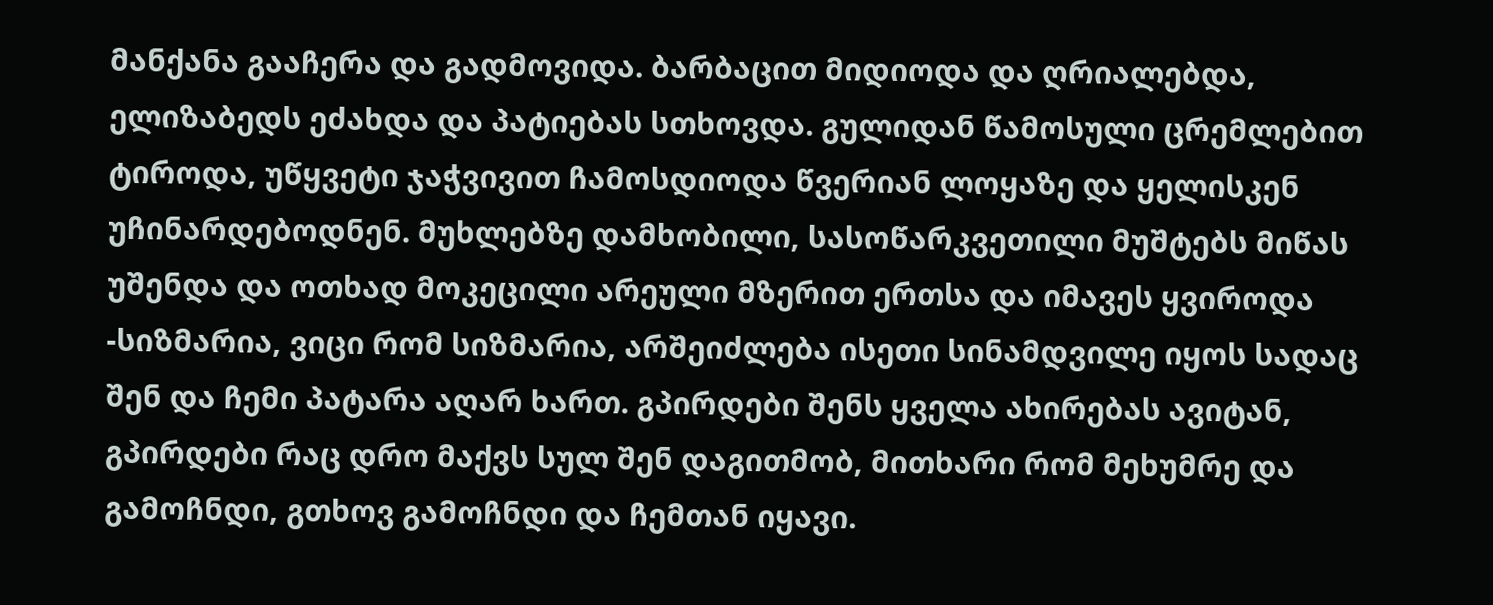მანქანა გააჩერა და გადმოვიდა. ბარბაცით მიდიოდა და ღრიალებდა, ელიზაბედს ეძახდა და პატიებას სთხოვდა. გულიდან წამოსული ცრემლებით ტიროდა, უწყვეტი ჯაჭვივით ჩამოსდიოდა წვერიან ლოყაზე და ყელისკენ უჩინარდებოდნენ. მუხლებზე დამხობილი, სასოწარკვეთილი მუშტებს მიწას უშენდა და ოთხად მოკეცილი არეული მზერით ერთსა და იმავეს ყვიროდა -სიზმარია, ვიცი რომ სიზმარია, არშეიძლება ისეთი სინამდვილე იყოს სადაც შენ და ჩემი პატარა აღარ ხართ. გპირდები შენს ყველა ახირებას ავიტან, გპირდები რაც დრო მაქვს სულ შენ დაგითმობ, მითხარი რომ მეხუმრე და გამოჩნდი, გთხოვ გამოჩნდი და ჩემთან იყავი.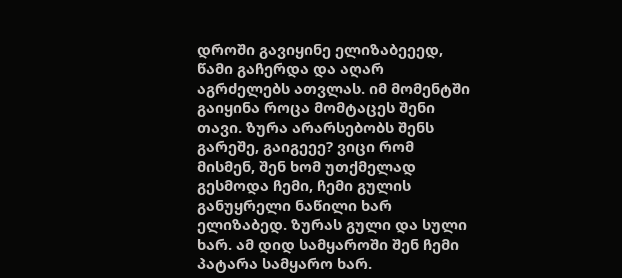დროში გავიყინე ელიზაბეეედ, წამი გაჩერდა და აღარ აგრძელებს ათვლას. იმ მომენტში გაიყინა როცა მომტაცეს შენი თავი. ზურა არარსებობს შენს გარეშე, გაიგეეე? ვიცი რომ მისმენ, შენ ხომ უთქმელად გესმოდა ჩემი, ჩემი გულის განუყრელი ნაწილი ხარ ელიზაბედ. ზურას გული და სული ხარ. ამ დიდ სამყაროში შენ ჩემი პატარა სამყარო ხარ.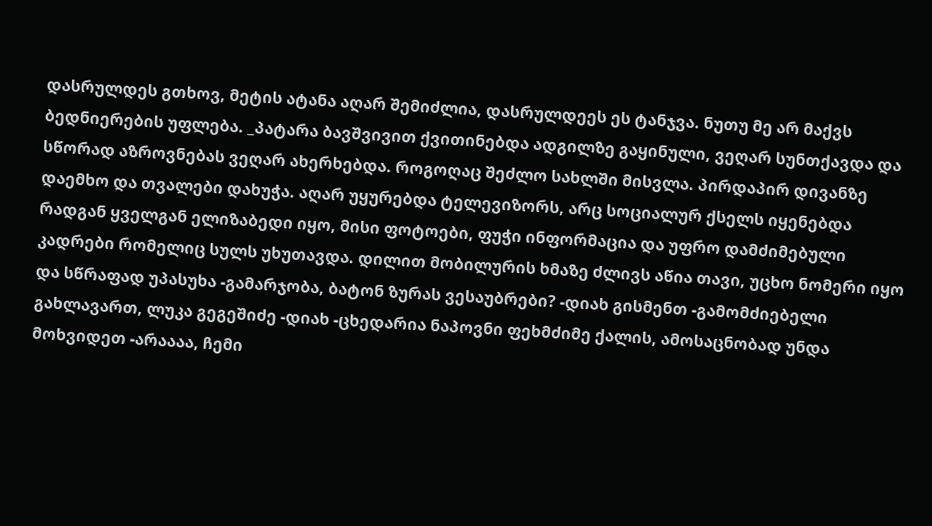დასრულდეს გთხოვ, მეტის ატანა აღარ შემიძლია, დასრულდეეს ეს ტანჯვა. ნუთუ მე არ მაქვს ბედნიერების უფლება. _პატარა ბავშვივით ქვითინებდა ადგილზე გაყინული, ვეღარ სუნთქავდა და სწორად აზროვნებას ვეღარ ახერხებდა. როგოღაც შეძლო სახლში მისვლა. პირდაპირ დივანზე დაემხო და თვალები დახუჭა. აღარ უყურებდა ტელევიზორს, არც სოციალურ ქსელს იყენებდა რადგან ყველგან ელიზაბედი იყო, მისი ფოტოები, ფუჭი ინფორმაცია და უფრო დამძიმებული კადრები რომელიც სულს უხუთავდა. დილით მობილურის ხმაზე ძლივს აწია თავი, უცხო ნომერი იყო და სწრაფად უპასუხა -გამარჯობა, ბატონ ზურას ვესაუბრები? -დიახ გისმენთ -გამომძიებელი გახლავართ, ლუკა გეგეშიძე -დიახ -ცხედარია ნაპოვნი ფეხმძიმე ქალის, ამოსაცნობად უნდა მოხვიდეთ -არაააა, ჩემი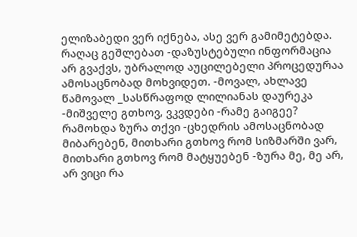ელიზაბედი ვერ იქნება, ასე ვერ გამიმეტებდა. რაღაც გეშლებათ -დაზუსტებული ინფორმაცია არ გვაქვს, უბრალოდ აუცილებელი პროცედურაა ამოსაცნობად მოხვიდეთ. -მოვალ, ახლავე წამოვალ _სასწრაფოდ ლილიანას დაურეკა -მიშველე გთხოვ, ვკვდები -რამე გაიგეე? რამოხდა ზურა თქვი -ცხედრის ამოსაცნობად მიბარებენ, მითხარი გთხოვ რომ სიზმარში ვარ, მითხარი გთხოვ რომ მატყუებენ -ზურა მე, მე არ, არ ვიცი რა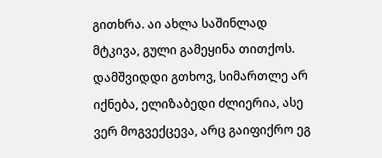გითხრა. აი ახლა საშინლად მტკივა, გული გამეყინა თითქოს. დამშვიდდი გთხოვ, სიმართლე არ იქნება, ელიზაბედი ძლიერია, ასე ვერ მოგვექცევა, არც გაიფიქრო ეგ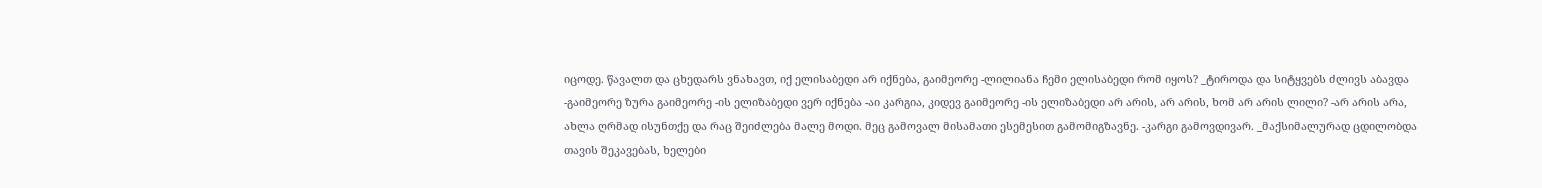იცოდე. წავალთ და ცხედარს ვნახავთ, იქ ელისაბედი არ იქნება, გაიმეორე -ლილიანა ჩემი ელისაბედი რომ იყოს? _ტიროდა და სიტყვებს ძლივს აბავდა -გაიმეორე ზურა გაიმეორე -ის ელიზაბედი ვერ იქნება -აი კარგია, კიდევ გაიმეორე -ის ელიზაბედი არ არის, არ არის, ხომ არ არის ლილი? -არ არის არა, ახლა ღრმად ისუნთქე და რაც შეიძლება მალე მოდი. მეც გამოვალ მისამათი ესემესით გამომიგზავნე. -კარგი გამოვდივარ. _მაქსიმალურად ცდილობდა თავის შეკავებას, ხელები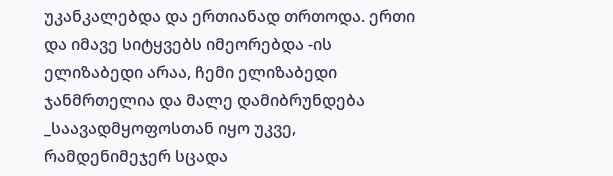უკანკალებდა და ერთიანად თრთოდა. ერთი და იმავე სიტყვებს იმეორებდა -ის ელიზაბედი არაა, ჩემი ელიზაბედი ჯანმრთელია და მალე დამიბრუნდება _საავადმყოფოსთან იყო უკვე, რამდენიმეჯერ სცადა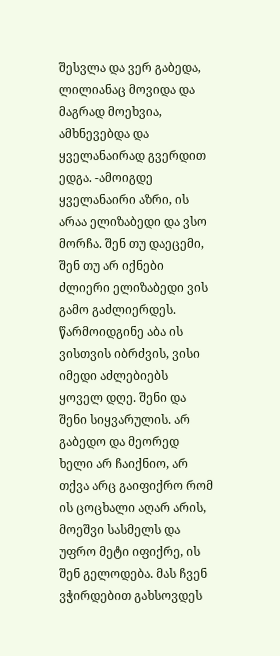შესვლა და ვერ გაბედა, ლილიანაც მოვიდა და მაგრად მოეხვია, ამხნევებდა და ყველანაირად გვერდით ედგა. -ამოიგდე ყველანაირი აზრი, ის არაა ელიზაბედი და ვსო მორჩა. შენ თუ დაეცემი, შენ თუ არ იქნები ძლიერი ელიზაბედი ვის გამო გაძლიერდეს. წარმოიდგინე აბა ის ვისთვის იბრძვის, ვისი იმედი აძლებიებს ყოველ დღე. შენი და შენი სიყვარულის. არ გაბედო და მეორედ ხელი არ ჩაიქნიო, არ თქვა არც გაიფიქრო რომ ის ცოცხალი აღარ არის, მოეშვი სასმელს და უფრო მეტი იფიქრე, ის შენ გელოდება. მას ჩვენ ვჭირდებით გახსოვდეს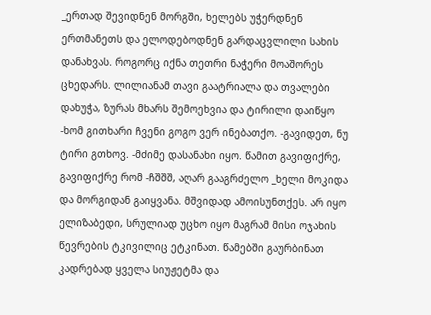_ერთად შევიდნენ მორგში, ხელებს უჭერდნენ ერთმანეთს და ელოდებოდნენ გარდაცვლილი სახის დანახვას. როგორც იქნა თეთრი ნაჭერი მოაშორეს ცხედარს. ლილიანამ თავი გაატრიალა და თვალები დახუჭა, ზურას მხარს შემოეხვია და ტირილი დაიწყო -ხომ გითხარი ჩვენი გოგო ვერ ინებათქო. -გავიდეთ, ნუ ტირი გთხოვ. -მძიმე დასანახი იყო. წამით გავიფიქრე, გავიფიქრე რომ -ჩშშშ, აღარ გააგრძელო _ხელი მოკიდა და მორგიდან გაიყვანა. მშვიდად ამოისუნთქეს. არ იყო ელიზაბედი, სრულიად უცხო იყო მაგრამ მისი ოჯახის წევრების ტკივილიც ეტკინათ. წამებში გაურბინათ კადრებად ყველა სიუჟეტმა და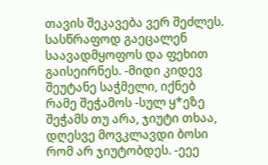თავის შეკავება ვერ შეძლეს. სასწრაფოდ გაეცალენ საავადმყოფოს და ფეხით გაისეირნეს. -მიდი კიდევ შეუტანე საჭმელი, იქნებ რამე შეჭამოს -სულ ყ*ეზე შეჭამს თუ არა, ჯიუტი თხაა, დღესვე მოვკლავდი ბოსი რომ არ ჯიუტობდეს. -ეეე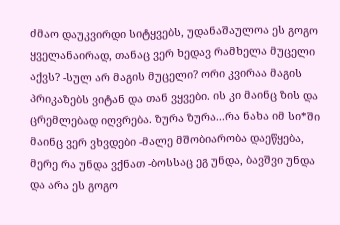ძმაო დაუკვირდი სიტყვებს, უდანაშაულოა ეს გოგო ყველანაირად, თანაც ვერ ხედავ რამხელა მუცელი აქვს? -სულ არ მაგის მუცელი? ორი კვირაა მაგის პრიკაზებს ვიტან და თან ვყვები. ის კი მაინც ზის და ცრემლებად იღვრება. ზურა ზურა...რა ნახა იმ სი*ში მაინც ვერ ვხვდები -მალე მშობიარობა დაეწყება, მერე რა უნდა ვქნათ -ბოსსაც ეგ უნდა, ბავშვი უნდა და არა ეს გოგო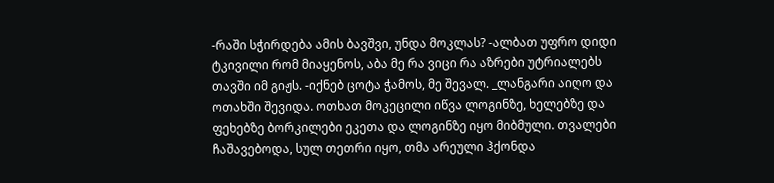-რაში სჭირდება ამის ბავშვი, უნდა მოკლას? -ალბათ უფრო დიდი ტკივილი რომ მიაყენოს, აბა მე რა ვიცი რა აზრები უტრიალებს თავში იმ გიჟს. -იქნებ ცოტა ჭამოს, მე შევალ. _ლანგარი აიღო და ოთახში შევიდა. ოთხათ მოკეცილი იწვა ლოგინზე, ხელებზე და ფეხებზე ბორკილები ეკეთა და ლოგინზე იყო მიბმული. თვალები ჩაშავებოდა, სულ თეთრი იყო, თმა არეული ჰქონდა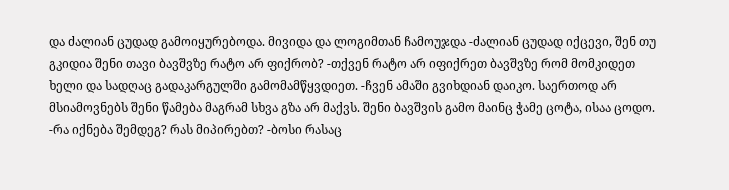და ძალიან ცუდად გამოიყურებოდა. მივიდა და ლოგიმთან ჩამოუჯდა -ძალიან ცუდად იქცევი, შენ თუ გკიდია შენი თავი ბავშვზე რატო არ ფიქრობ? -თქვენ რატო არ იფიქრეთ ბავშვზე რომ მომკიდეთ ხელი და სადღაც გადაკარგულში გამომამწყვდიეთ. -ჩვენ ამაში გვიხდიან დაიკო. საერთოდ არ მსიამოვნებს შენი წამება მაგრამ სხვა გზა არ მაქვს. შენი ბავშვის გამო მაინც ჭამე ცოტა, ისაა ცოდო. -რა იქნება შემდეგ? რას მიპირებთ? -ბოსი რასაც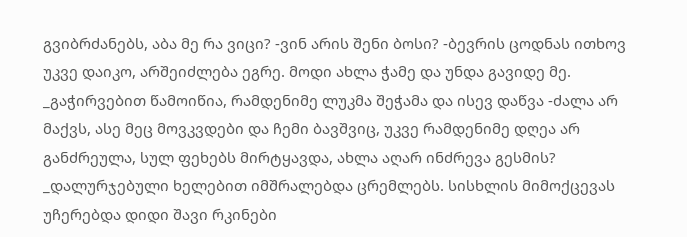გვიბრძანებს, აბა მე რა ვიცი? -ვინ არის შენი ბოსი? -ბევრის ცოდნას ითხოვ უკვე დაიკო, არშეიძლება ეგრე. მოდი ახლა ჭამე და უნდა გავიდე მე. _გაჭირვებით წამოიწია, რამდენიმე ლუკმა შეჭამა და ისევ დაწვა -ძალა არ მაქვს, ასე მეც მოვკვდები და ჩემი ბავშვიც, უკვე რამდენიმე დღეა არ განძრეულა, სულ ფეხებს მირტყავდა, ახლა აღარ ინძრევა გესმის? _დალურჯებული ხელებით იმშრალებდა ცრემლებს. სისხლის მიმოქცევას უჩერებდა დიდი შავი რკინები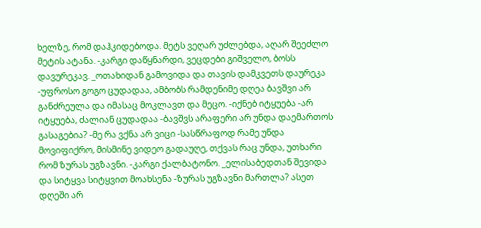ხელზე, რომ დაჰკიდებოდა. მეტს ვეღარ უძლებდა, აღარ შეეძლო მეტის ატანა. -კარგი დაწყნარდი, ვეცდები გიშველო, ბოსს დავურეკავ. _ოთახიდან გამოვიდა და თავის დამკვეთს დაურეკა -უფროსო გოგო ცუდადაა, ამბობს რამდენიმე დღეა ბავშვი არ განძრეულა და იმასაც მოკლავთ და მეცო. -იქნებ იტყუება -არ იტყუება, ძალიან ცუდადაა -ბავშვს არაფერი არ უნდა დაემართოს გასაგებია? -მე რა ვქნა არ ვიცი -სასწრაფოდ რამე უნდა მოვიფიქრო, მისმინე ვიდეო გადაუღე, თქვას რაც უნდა, უთხარი რომ ზურას უგზავნი. -კარგი ქალბატონო. _ელისაბედთან შევიდა და სიტყვა სიტყვით მოახსენა -ზურას უგზავნი მართლა? ასეთ დღეში არ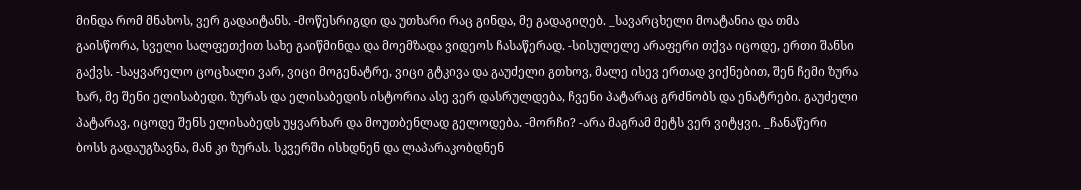მინდა რომ მნახოს, ვერ გადაიტანს. -მოწესრიგდი და უთხარი რაც გინდა, მე გადაგიღებ. _სავარცხელი მოატანია და თმა გაისწორა, სველი სალფეთქით სახე გაიწმინდა და მოემზადა ვიდეოს ჩასაწერად. -სისულელე არაფერი თქვა იცოდე, ერთი შანსი გაქვს. -საყვარელო ცოცხალი ვარ, ვიცი მოგენატრე, ვიცი გტკივა და გაუძელი გთხოვ, მალე ისევ ერთად ვიქნებით, შენ ჩემი ზურა ხარ, მე შენი ელისაბედი. ზურას და ელისაბედის ისტორია ასე ვერ დასრულდება, ჩვენი პატარაც გრძნობს და ენატრები. გაუძელი პატარავ, იცოდე შენს ელისაბედს უყვარხარ და მოუთბენლად გელოდება. -მორჩი? -არა მაგრამ მეტს ვერ ვიტყვი. _ჩანაწერი ბოსს გადაუგზავნა, მან კი ზურას. სკვერში ისხდნენ და ლაპარაკობდნენ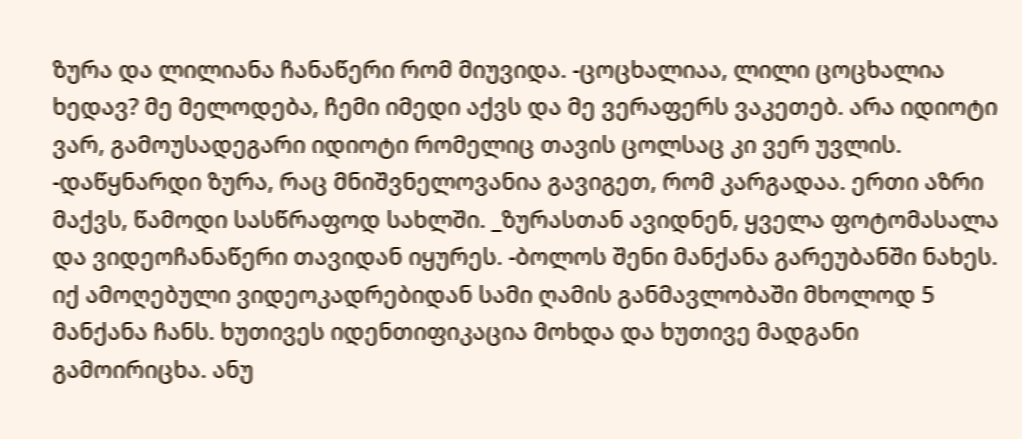ზურა და ლილიანა ჩანაწერი რომ მიუვიდა. -ცოცხალიაა, ლილი ცოცხალია ხედავ? მე მელოდება, ჩემი იმედი აქვს და მე ვერაფერს ვაკეთებ. არა იდიოტი ვარ, გამოუსადეგარი იდიოტი რომელიც თავის ცოლსაც კი ვერ უვლის. -დაწყნარდი ზურა, რაც მნიშვნელოვანია გავიგეთ, რომ კარგადაა. ერთი აზრი მაქვს, წამოდი სასწრაფოდ სახლში. _ზურასთან ავიდნენ, ყველა ფოტომასალა და ვიდეოჩანაწერი თავიდან იყურეს. -ბოლოს შენი მანქანა გარეუბანში ნახეს. იქ ამოღებული ვიდეოკადრებიდან სამი ღამის განმავლობაში მხოლოდ 5 მანქანა ჩანს. ხუთივეს იდენთიფიკაცია მოხდა და ხუთივე მადგანი გამოირიცხა. ანუ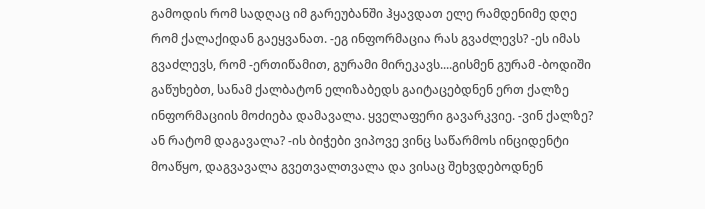გამოდის რომ სადღაც იმ გარეუბანში ჰყავდათ ელე რამდენიმე დღე რომ ქალაქიდან გაეყვანათ. -ეგ ინფორმაცია რას გვაძლევს? -ეს იმას გვაძლევს, რომ -ერთიწამით, გურამი მირეკავს....გისმენ გურამ -ბოდიში გაწუხებთ, სანამ ქალბატონ ელიზაბედს გაიტაცებდნენ ერთ ქალზე ინფორმაციის მოძიება დამავალა. ყველაფერი გავარკვიე. -ვინ ქალზე? ან რატომ დაგავალა? -ის ბიჭები ვიპოვე ვინც საწარმოს ინციდენტი მოაწყო, დაგვავალა გვეთვალთვალა და ვისაც შეხვდებოდნენ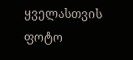ყველასთვის ფოტო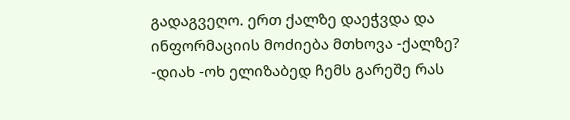გადაგვეღო. ერთ ქალზე დაეჭვდა და ინფორმაციის მოძიება მთხოვა -ქალზე? -დიახ -ოხ ელიზაბედ ჩემს გარეშე რას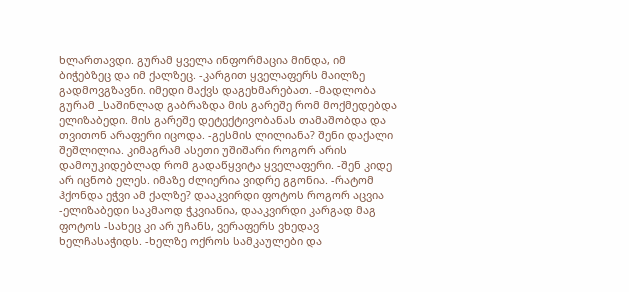ხლართავდი. გურამ ყველა ინფორმაცია მინდა, იმ ბიჭებზეც და იმ ქალზეც. -კარგით ყველაფერს მაილზე გადმოვგზავნი. იმედი მაქვს დაგეხმარებათ. -მადლობა გურამ _საშინლად გაბრაზდა მის გარეშე რომ მოქმედებდა ელიზაბედი. მის გარეშე დეტექტივობანას თამაშობდა და თვითონ არაფერი იცოდა. -გესმის ლილიანა? შენი დაქალი შეშლილია. კიმაგრამ ასეთი უშიშარი როგორ არის დამოუკიდებლად რომ გადაწყვიტა ყველაფერი. -შენ კიდე არ იცნობ ელეს. იმაზე ძლიერია ვიდრე გგონია. -რატომ ჰქონდა ეჭვი ამ ქალზე? დააკვირდი ფოტოს როგორ აცვია -ელიზაბედი საკმაოდ ჭკვიანია, დააკვირდი კარგად მაგ ფოტოს -სახეც კი არ უჩანს, ვერაფერს ვხედავ ხელჩასაჭიდს. -ხელზე ოქროს სამკაულები და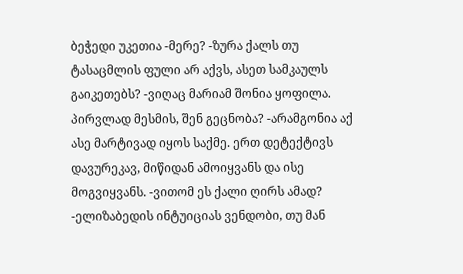ბეჭედი უკეთია -მერე? -ზურა ქალს თუ ტასაცმლის ფული არ აქვს, ასეთ სამკაულს გაიკეთებს? -ვიღაც მარიამ შონია ყოფილა. პირვლად მესმის, შენ გეცნობა? -არამგონია აქ ასე მარტივად იყოს საქმე. ერთ დეტექტივს დავურეკავ, მიწიდან ამოიყვანს და ისე მოგვიყვანს. -ვითომ ეს ქალი ღირს ამად? -ელიზაბედის ინტუიციას ვენდობი, თუ მან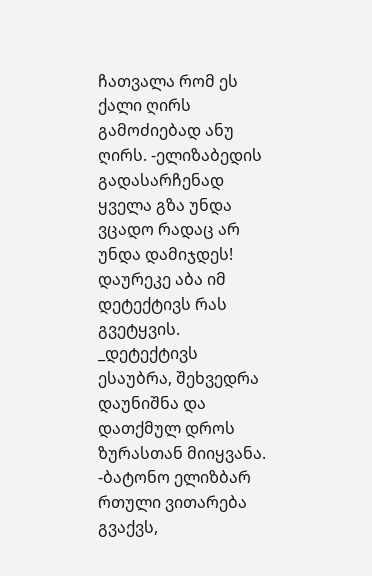ჩათვალა რომ ეს ქალი ღირს გამოძიებად ანუ ღირს. -ელიზაბედის გადასარჩენად ყველა გზა უნდა ვცადო რადაც არ უნდა დამიჯდეს! დაურეკე აბა იმ დეტექტივს რას გვეტყვის. _დეტექტივს ესაუბრა, შეხვედრა დაუნიშნა და დათქმულ დროს ზურასთან მიიყვანა. -ბატონო ელიზბარ რთული ვითარება გვაქვს,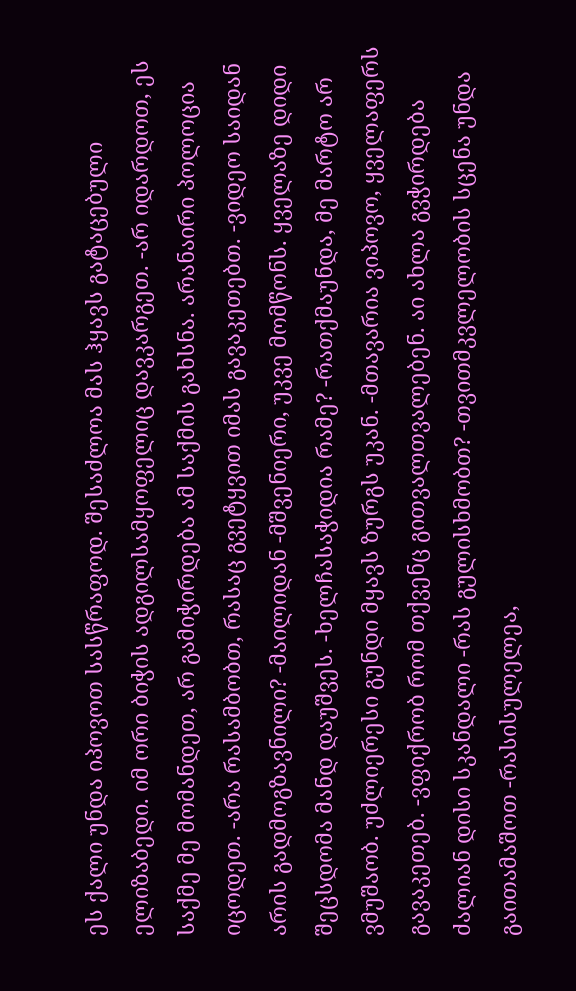ეს ქალი უნდა იპოვოთ სასწრაფოდ. შესაძლოა მას ჰყავს გატაცებული ელიზაბედი. იმ ორი ბიჭის ადგილსამყოფელიც დავკარგეთ. -არ იდარდოთ, ეს საქმე მე მომანდეთ, არ გამიჭირდება ამ საქმის გახსნა. არანაირი პოლოცია იცოდეთ. -არა რასამბობთ, რასაც გვეტყვით იმას გავაკეთებთ. -ვიდეო საიდან არის გადმოგზავნილი? -მაილიდან -მშვენიერი, უკვე მომწონს. ყველაზე დიდი შეცსდომა მანდ დაუშვეს. -ხელჩასაჭიდია რამე? -რათქმაუნდა, მე მარტო არ ვმუშაობ. უძლიერესი გუნდი მყავს ზურგს უკან. -მთავარია ვიპოვო, ყველაფერს გავაკეთებ. -ვფიქრობ რომ თქვენც გითვალთვალებენ. აი ახლა გვჭირდება ძალიან დისი სკანდალი -რას გულისხმობთ? -თვითმკვლელობის სცენა უნდა გაითამაშოთ -რასისულელეა,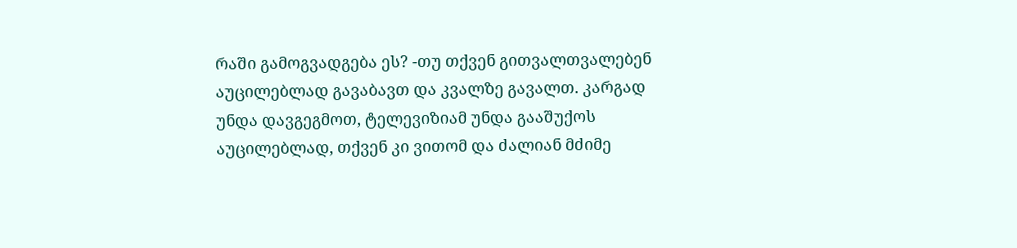რაში გამოგვადგება ეს? -თუ თქვენ გითვალთვალებენ აუცილებლად გავაბავთ და კვალზე გავალთ. კარგად უნდა დავგეგმოთ, ტელევიზიამ უნდა გააშუქოს აუცილებლად, თქვენ კი ვითომ და ძალიან მძიმე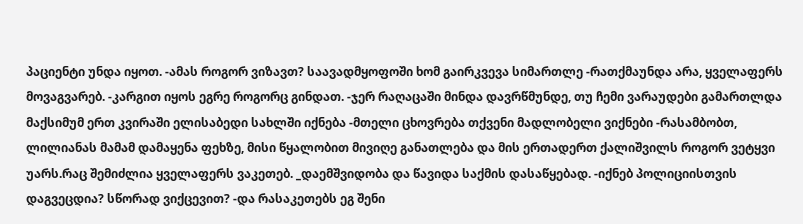პაციენტი უნდა იყოთ. -ამას როგორ ვიზავთ? საავადმყოფოში ხომ გაირკვევა სიმართლე -რათქმაუნდა არა, ყველაფერს მოვაგვარებ. -კარგით იყოს ეგრე როგორც გინდათ. -ჯერ რაღაცაში მინდა დავრწმუნდე, თუ ჩემი ვარაუდები გამართლდა მაქსიმუმ ერთ კვირაში ელისაბედი სახლში იქნება -მთელი ცხოვრება თქვენი მადლობელი ვიქნები -რასამბობთ, ლილიანას მამამ დამაყენა ფეხზე, მისი წყალობით მივიღე განათლება და მის ერთადერთ ქალიშვილს როგორ ვეტყვი უარს.რაც შემიძლია ყველაფერს ვაკეთებ. _დაემშვიდობა და წავიდა საქმის დასაწყებად. -იქნებ პოლიციისთვის დაგვეცდია? სწორად ვიქცევით? -და რასაკეთებს ეგ შენი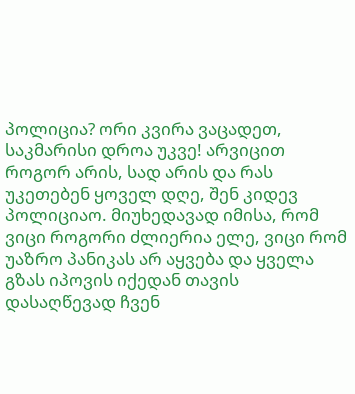პოლიცია? ორი კვირა ვაცადეთ, საკმარისი დროა უკვე! არვიცით როგორ არის, სად არის და რას უკეთებენ ყოველ დღე, შენ კიდევ პოლიციაო. მიუხედავად იმისა, რომ ვიცი როგორი ძლიერია ელე, ვიცი რომ უაზრო პანიკას არ აყვება და ყველა გზას იპოვის იქედან თავის დასაღწევად ჩვენ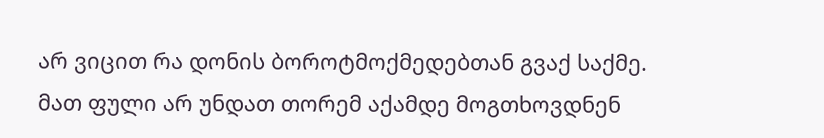არ ვიცით რა დონის ბოროტმოქმედებთან გვაქ საქმე. მათ ფული არ უნდათ თორემ აქამდე მოგთხოვდნენ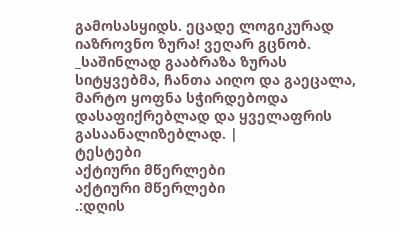გამოსასყიდს. ეცადე ლოგიკურად იაზროვნო ზურა! ვეღარ გცნობ. _საშინლად გააბრაზა ზურას სიტყვებმა, ჩანთა აიღო და გაეცალა, მარტო ყოფნა სჭირდებოდა დასაფიქრებლად და ყველაფრის გასაანალიზებლად. |
ტესტები
აქტიური მწერლები
აქტიური მწერლები
.:დღის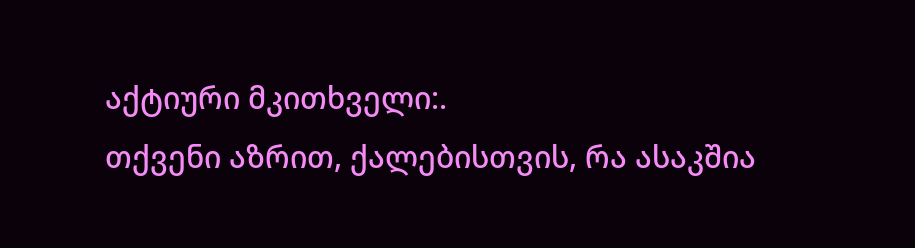აქტიური მკითხველი:.
თქვენი აზრით, ქალებისთვის, რა ასაკშია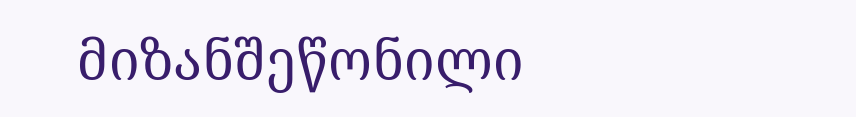მიზანშეწონილი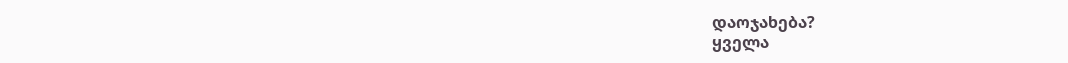დაოჯახება?
ყველა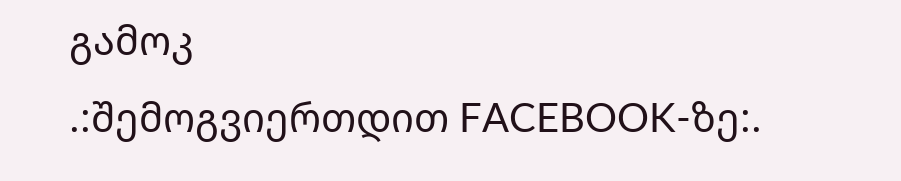გამოკ
.:შემოგვიერთდით FACEBOOK-ზე:.